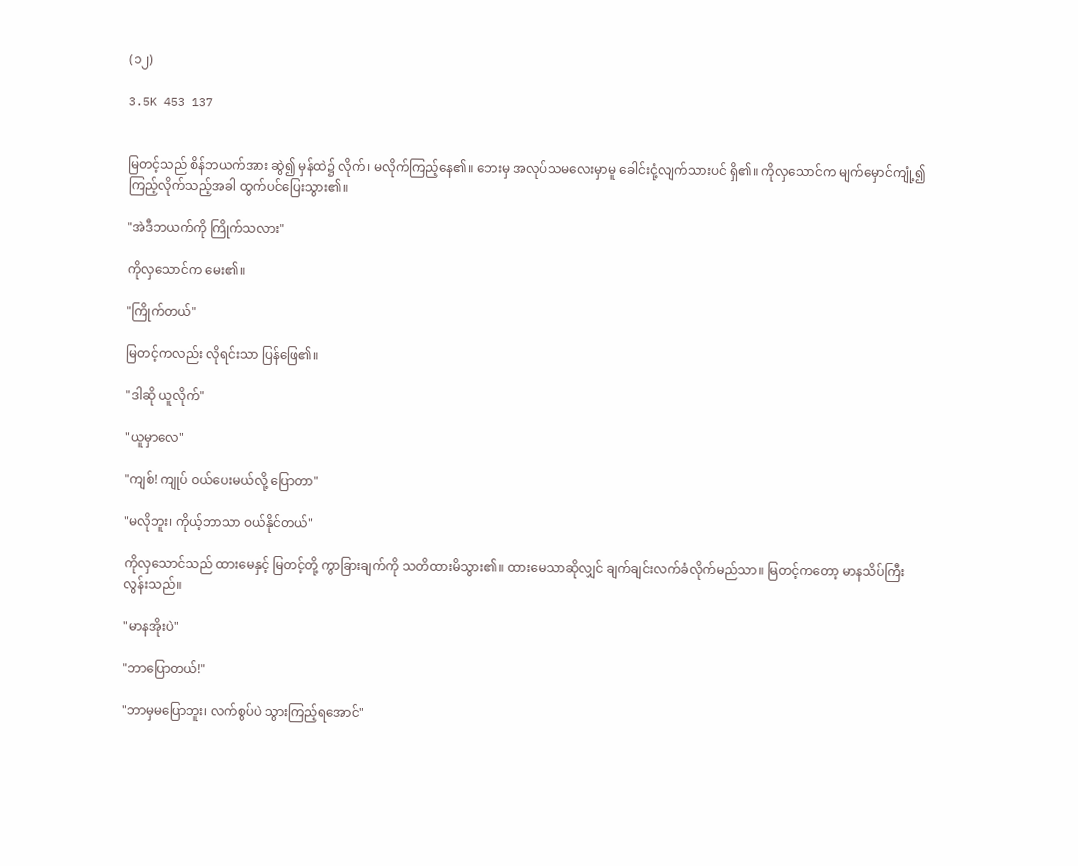(၁၂)

3.5K 453 137


မြတင့်သည် စိန်ဘယက်အား ဆွဲ၍ မှန်ထဲ၌ လိုက်၊ မလိုက်ကြည့်နေ၏။ ဘေးမှ အလုပ်သမလေးမှာမူ ခေါင်းငုံ့လျက်သားပင် ရှိ၏။ ကိုလှသောင်က မျက်မှောင်ကျုံ့၍ ကြည့်လိုက်သည့်အခါ ထွက်ပင်ပြေးသွား၏။

"အဲဒီဘယက်ကို ကြိုက်သလား"

ကိုလှသောင်က မေး၏။

"ကြိုက်တယ်"

မြတင့်ကလည်း လိုရင်းသာ ပြန်ဖြေ၏။

"ဒါဆို ယူလိုက်"

"ယူမှာလေ"

"ကျစ်! ကျုပ် ဝယ်ပေးမယ်လို့ ပြောတာ"

"မလိုဘူး၊ ကိုယ့်ဘာသာ ဝယ်နိုင်တယ်"

ကိုလှသောင်သည် ထားမေနှင့် မြတင့်တို့ ကွာခြားချက်ကို သတိထားမိသွား၏။ ထားမေသာဆိုလျှင် ချက်ချင်းလက်ခံလိုက်မည်သာ။ မြတင့်ကတော့ မာနသိပ်ကြီးလွန်းသည်။

"မာနအိုးပဲ"

"ဘာပြောတယ်!"

"ဘာမှ‌မပြောဘူး၊ လက်စွပ်ပဲ သွားကြည့်ရအောင်"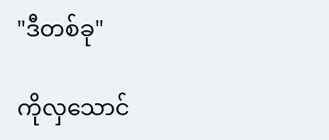"ဒီတစ်ခု"

ကိုလှသောင်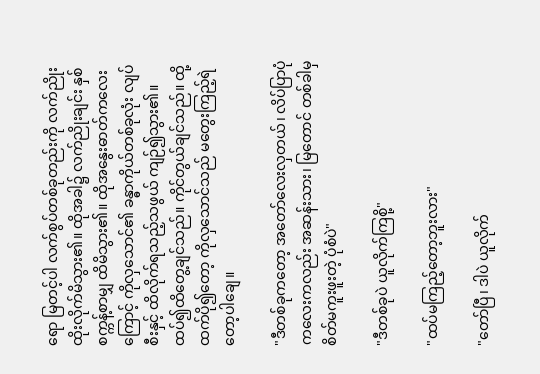ရော မြတင့်ပါ လက်စွပ်တစ်ခုတည်းကို လက်ညိုးထိုးလိုက်မိသွား၏။ ထိုအခါ၌ လက်ညိုးချင်း နှစ်စက္ကန့်စာမျှ ထိမိသွား၏။ ထိုအနွေးဓာတ်က‌လေးကြောင့် ကိုလှသောင်၏ ခန္ဓာကိုယ်တစ်ခုလုံး လျပ်စီးနှင့် ထိလိုက်ရသည့်သဖွယ် ကျဉ်၍သွား၏။ ထပ်၍ထိတွေ့ချင်သည်။ ကိုင်တွယ်ချင်သည်။ ထို့ထက်ပို၍တော့ ကိုလှသောင်သည် မတွေးကြည့်ရဲတော့ပါချေ။

"ဒီတစ်ခုကတော့ အတော်လေးလှတယ်၊ လိပ်ပြာပုံကလေးကလည်း အဆန်းသား၊ မြတောင် တစ်ခါမှ စိတ်မကူးဖူးတဲ့ ပုံစံပဲ"

"ဒီတစ်ခုပဲ ယူလိုက်ကြစို့"

"ထပ်မကြည့်တော့ဘူးလား"

"တော်ပြီ၊ ဒါပဲ ယူလိုက်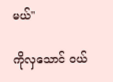မယ်"

ကိုလှသောင် ဝယ်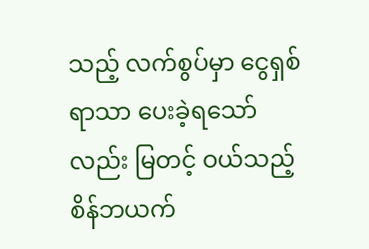သည့် လက်စွပ်မှာ ငွေရှစ်ရာသာ ပေးခဲ့ရသော်လည်း မြတင့် ဝယ်သည့် စိန်ဘယက်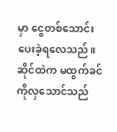မှာ ငွေတစ်သောင်း ပေးခဲ့ရလေသည်။ ဆိုင်ထဲက မထွက်ခင် ကိုလှ‌သောင်သည်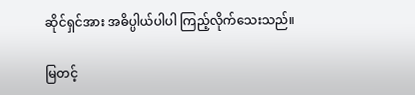ဆိုင်ရှင်အား အဓိပ္ပါယ်ပါပါ ကြည့်လိုက်သေးသည်။

မြတင့်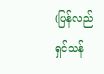(ပြန်လည်ရှင်သန်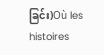ခြင်း)Où les histoires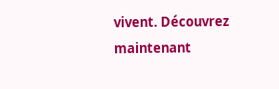vivent. Découvrez maintenant